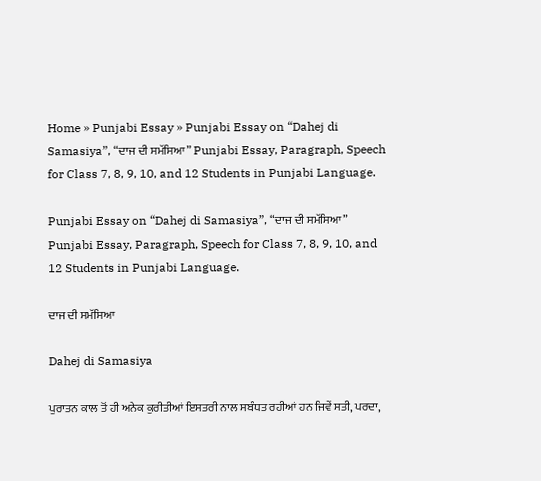Home » Punjabi Essay » Punjabi Essay on “Dahej di Samasiya”, “ਦਾਜ ਦੀ ਸਮੱਸਿਆ” Punjabi Essay, Paragraph, Speech for Class 7, 8, 9, 10, and 12 Students in Punjabi Language.

Punjabi Essay on “Dahej di Samasiya”, “ਦਾਜ ਦੀ ਸਮੱਸਿਆ” Punjabi Essay, Paragraph, Speech for Class 7, 8, 9, 10, and 12 Students in Punjabi Language.

ਦਾਜ ਦੀ ਸਮੱਸਿਆ

Dahej di Samasiya

ਪੁਰਾਤਨ ਕਾਲ ਤੋਂ ਹੀ ਅਨੇਕ ਕੁਰੀਤੀਆਂ ਇਸਤਰੀ ਨਾਲ ਸਬੰਧਤ ਰਹੀਆਂ ਹਨ ਜਿਵੇਂ ਸਤੀ, ਪਰਦਾ,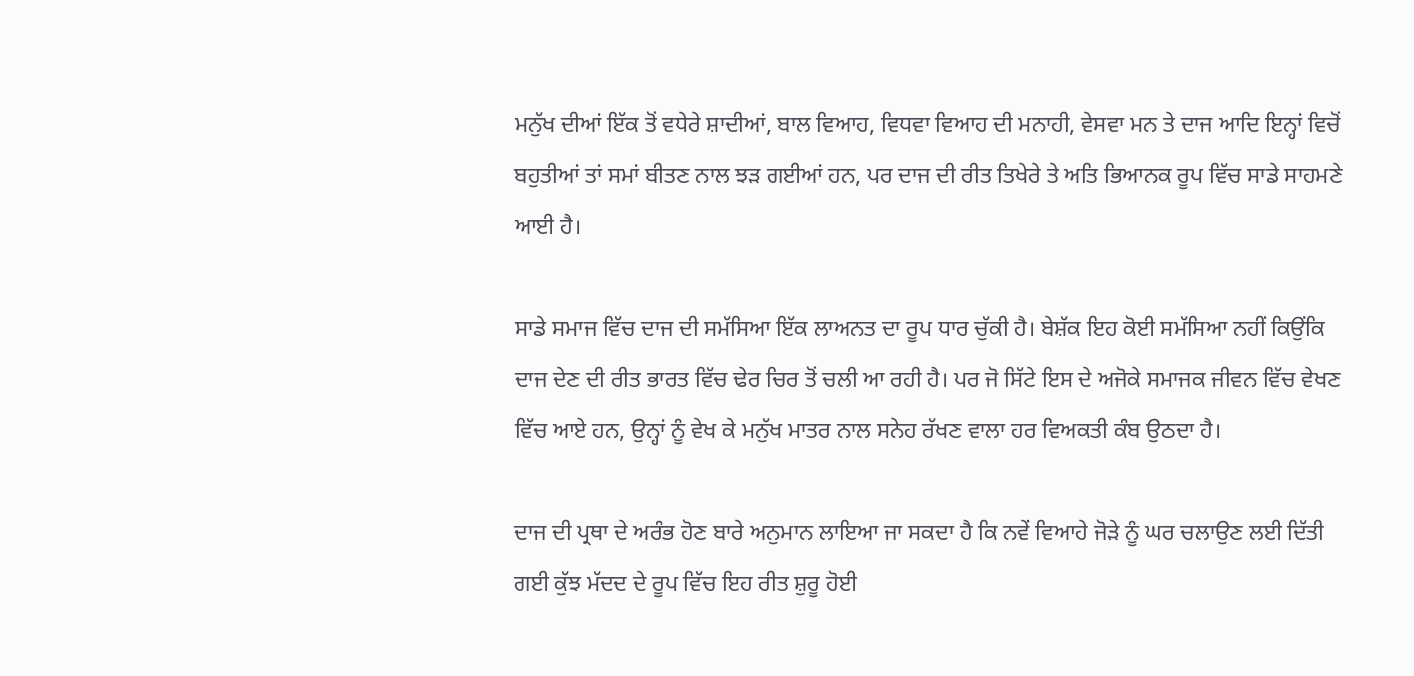ਮਨੁੱਖ ਦੀਆਂ ਇੱਕ ਤੋਂ ਵਧੇਰੇ ਸ਼ਾਦੀਆਂ, ਬਾਲ ਵਿਆਹ, ਵਿਧਵਾ ਵਿਆਹ ਦੀ ਮਨਾਹੀ, ਵੇਸਵਾ ਮਨ ਤੇ ਦਾਜ ਆਦਿ ਇਨ੍ਹਾਂ ਵਿਚੋਂ ਬਹੁਤੀਆਂ ਤਾਂ ਸਮਾਂ ਬੀਤਣ ਨਾਲ ਝੜ ਗਈਆਂ ਹਨ, ਪਰ ਦਾਜ ਦੀ ਰੀਤ ਤਿਖੇਰੇ ਤੇ ਅਤਿ ਭਿਆਨਕ ਰੂਪ ਵਿੱਚ ਸਾਡੇ ਸਾਹਮਣੇ ਆਈ ਹੈ।

ਸਾਡੇ ਸਮਾਜ ਵਿੱਚ ਦਾਜ ਦੀ ਸਮੱਸਿਆ ਇੱਕ ਲਾਅਨਤ ਦਾ ਰੂਪ ਧਾਰ ਚੁੱਕੀ ਹੈ। ਬੇਸ਼ੱਕ ਇਹ ਕੋਈ ਸਮੱਸਿਆ ਨਹੀਂ ਕਿਉਂਕਿ ਦਾਜ ਦੇਣ ਦੀ ਰੀਤ ਭਾਰਤ ਵਿੱਚ ਢੇਰ ਚਿਰ ਤੋਂ ਚਲੀ ਆ ਰਹੀ ਹੈ। ਪਰ ਜੋ ਸਿੱਟੇ ਇਸ ਦੇ ਅਜੋਕੇ ਸਮਾਜਕ ਜੀਵਨ ਵਿੱਚ ਵੇਖਣ ਵਿੱਚ ਆਏ ਹਨ, ਉਨ੍ਹਾਂ ਨੂੰ ਵੇਖ ਕੇ ਮਨੁੱਖ ਮਾਤਰ ਨਾਲ ਸਨੇਹ ਰੱਖਣ ਵਾਲਾ ਹਰ ਵਿਅਕਤੀ ਕੰਬ ਉਠਦਾ ਹੈ।

ਦਾਜ ਦੀ ਪ੍ਰਥਾ ਦੇ ਅਰੰਭ ਹੋਣ ਬਾਰੇ ਅਨੁਮਾਨ ਲਾਇਆ ਜਾ ਸਕਦਾ ਹੈ ਕਿ ਨਵੇਂ ਵਿਆਹੇ ਜੋੜੇ ਨੂੰ ਘਰ ਚਲਾਉਣ ਲਈ ਦਿੱਤੀ ਗਈ ਕੁੱਝ ਮੱਦਦ ਦੇ ਰੂਪ ਵਿੱਚ ਇਹ ਰੀਤ ਸ਼ੁਰੂ ਹੋਈ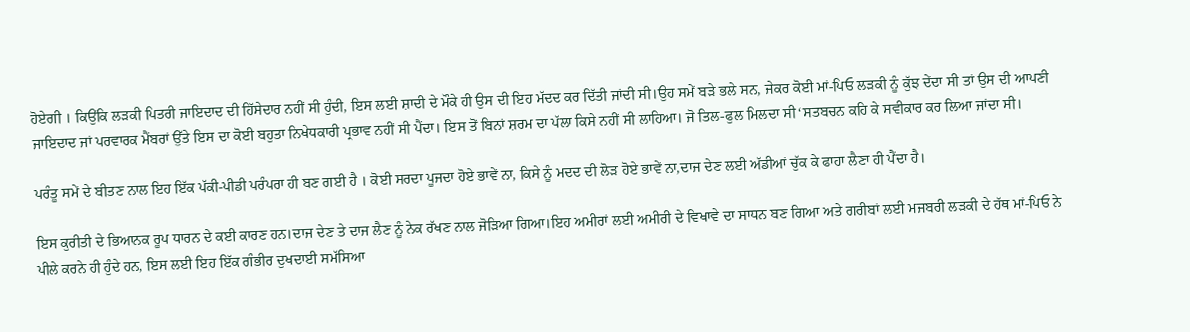ਹੋਏਗੀ । ਕਿਉਂਕਿ ਲੜਕੀ ਪਿਤਰੀ ਜਾਇਦਾਦ ਦੀ ਹਿੱਸੇਦਾਰ ਨਹੀਂ ਸੀ ਹੁੰਦੀ, ਇਸ ਲਈ ਸ਼ਾਦੀ ਦੇ ਮੌਕੇ ਹੀ ਉਸ ਦੀ ਇਹ ਮੱਦਦ ਕਰ ਦਿੱਤੀ ਜਾਂਦੀ ਸੀ।ਉਹ ਸਮੇਂ ਬੜੇ ਭਲੇ ਸਨ, ਜੇਕਰ ਕੋਈ ਮਾਂ-ਪਿਓ ਲੜਕੀ ਨੂੰ ਕੁੱਝ ਦੇਂਦਾ ਸੀ ਤਾਂ ਉਸ ਦੀ ਆਪਣੀ ਜਾਇਦਾਦ ਜਾਂ ਪਰਵਾਰਕ ਮੈਂਬਰਾਂ ਉੱਤੇ ਇਸ ਦਾ ਕੋਈ ਬਹੁਤਾ ਨਿਖੇਧਕਾਰੀ ਪ੍ਰਭਾਵ ਨਹੀਂ ਸੀ ਪੈਂਦਾ। ਇਸ ਤੋਂ ਬਿਨਾਂ ਸ਼ਰਮ ਦਾ ਪੱਲਾ ਕਿਸੇ ਨਹੀਂ ਸੀ ਲਾਹਿਆ। ਜੋ ਤਿਲ-ਫੁਲ ਮਿਲਦਾ ਸੀ‘ਸਤਬਚਨ ਕਹਿ ਕੇ ਸਵੀਕਾਰ ਕਰ ਲਿਆ ਜਾਂਦਾ ਸੀ।

ਪਰੰਤੂ ਸਮੇਂ ਦੇ ਬੀਤਣ ਨਾਲ ਇਹ ਇੱਕ ਪੱਕੀ-ਪੀਡੀ ਪਰੰਪਰਾ ਹੀ ਬਣ ਗਈ ਹੈ । ਕੋਈ ਸਰਦਾ ਪੂਜਦਾ ਹੋਏ ਭਾਵੇਂ ਨਾ, ਕਿਸੇ ਨੂੰ ਮਦਦ ਦੀ ਲੋੜ ਹੋਏ ਭਾਵੇਂ ਨਾ,ਦਾਜ ਦੇਣ ਲਈ ਅੱਡੀਆਂ ਚੁੱਕ ਕੇ ਫਾਹਾ ਲੈਣਾ ਹੀ ਪੈਂਦਾ ਹੈ।

ਇਸ ਕੁਰੀਤੀ ਦੇ ਭਿਆਨਕ ਰੂਪ ਧਾਰਨ ਦੇ ਕਈ ਕਾਰਣ ਹਨ।ਦਾਜ ਦੇਣ ਤੇ ਦਾਜ ਲੈਣ ਨੂੰ ਨੇਕ ਰੱਖਣ ਨਾਲ ਜੋੜਿਆ ਗਿਆ।ਇਹ ਅਮੀਰਾਂ ਲਈ ਅਮੀਰੀ ਦੇ ਵਿਖਾਵੇ ਦਾ ਸਾਧਨ ਬਣ ਗਿਆ ਅਤੇ ਗਰੀਬਾਂ ਲਈ ਮਜਬਰੀ ਲੜਕੀ ਦੇ ਹੱਥ ਮਾਂ-ਪਿਓ ਨੇ ਪੀਲੇ ਕਰਨੇ ਹੀ ਹੁੰਦੇ ਹਨ, ਇਸ ਲਈ ਇਹ ਇੱਕ ਗੰਭੀਰ ਦੁਖਦਾਈ ਸਮੱਸਿਆ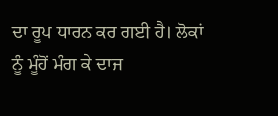ਦਾ ਰੂਪ ਧਾਰਨ ਕਰ ਗਈ ਹੈ। ਲੋਕਾਂ ਨੂੰ ਮੂੰਹੋਂ ਮੰਗ ਕੇ ਦਾਜ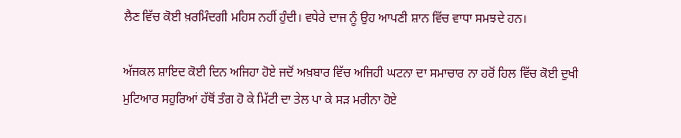ਲੈਣ ਵਿੱਚ ਕੋਈ ਖ਼ਰਮਿੰਦਗੀ ਮਹਿਸ ਨਹੀਂ ਹੁੰਦੀ। ਵਧੇਰੇ ਦਾਜ ਨੂੰ ਉਹ ਆਪਣੀ ਸ਼ਾਨ ਵਿੱਚ ਵਾਧਾ ਸਮਝਦੇ ਹਨ।

ਅੱਜਕਲ ਸ਼ਾਇਦ ਕੋਈ ਦਿਨ ਅਜਿਹਾ ਹੋਏ ਜਦੋਂ ਅਖ਼ਬਾਰ ਵਿੱਚ ਅਜਿਹੀ ਘਟਨਾ ਦਾ ਸਮਾਚਾਰ ਨਾ ਹਰੋਂ ਹਿਲ ਵਿੱਚ ਕੋਈ ਦੁਖੀ ਮੁਟਿਆਰ ਸਹੁਰਿਆਂ ਹੱਥੋਂ ਤੰਗ ਹੋ ਕੇ ਮਿੱਟੀ ਦਾ ਤੇਲ ਪਾ ਕੇ ਸੜ ਮਰੀਨਾ ਹੋਏ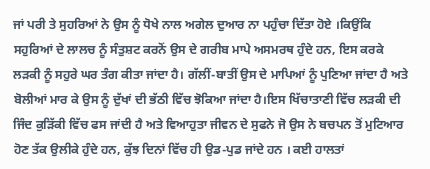ਜਾਂ ਪਰੀ ਤੇ ਸੁਹਰਿਆਂ ਨੇ ਉਸ ਨੂੰ ਧੋਖੇ ਨਾਲ ਅਗੇਲ ਦੁਆਰ ਨਾ ਪਹੁੰਚਾ ਦਿੱਤਾ ਹੋਏ ।ਕਿਉਂਕਿ ਸਹੁਰਿਆਂ ਦੇ ਲਾਲਚ ਨੂੰ ਸੰਤੁਸ਼ਟ ਕਰਨੋਂ ਉਸ ਦੇ ਗਰੀਬ ਮਾਪੇ ਅਸਮਰਥ ਹੁੰਦੇ ਹਨ, ਇਸ ਕਰਕੇ ਲੜਕੀ ਨੂੰ ਸਹੁਰੇ ਘਰ ਤੰਗ ਕੀਤਾ ਜਾਂਦਾ ਹੈ। ਗੱਲੀਂ-ਬਾਤੀਂ ਉਸ ਦੇ ਮਾਪਿਆਂ ਨੂੰ ਪੁਣਿਆ ਜਾਂਦਾ ਹੈ ਅਤੇ ਬੋਲੀਆਂ ਮਾਰ ਕੇ ਉਸ ਨੂੰ ਦੁੱਖਾਂ ਦੀ ਭੱਠੀ ਵਿੱਚ ਝੋਕਿਆ ਜਾਂਦਾ ਹੈ।ਇਸ ਖਿੱਚਾਤਾਣੀ ਵਿੱਚ ਲੜਕੀ ਦੀ ਜਿੰਦ ਕੁੜਿੱਕੀ ਵਿੱਚ ਫਸ ਜਾਂਦੀ ਹੈ ਅਤੇ ਵਿਆਹੁਤਾ ਜੀਵਨ ਦੇ ਸੁਫਨੇ ਜੋ ਉਸ ਨੇ ਬਚਪਨ ਤੋਂ ਮੁਟਿਆਰ ਹੋਣ ਤੱਕ ਉਲੀਕੇ ਹੁੰਦੇ ਹਨ, ਕੁੱਝ ਦਿਨਾਂ ਵਿੱਚ ਹੀ ਉਡ-ਪੁਡ ਜਾਂਦੇ ਹਨ । ਕਈ ਹਾਲਤਾਂ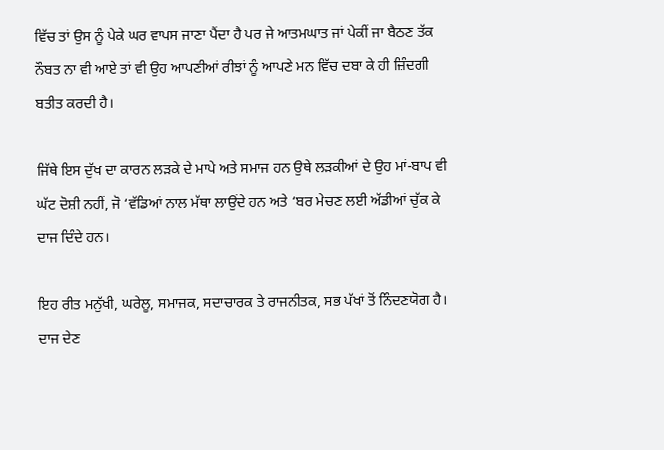ਵਿੱਚ ਤਾਂ ਉਸ ਨੂੰ ਪੇਕੇ ਘਰ ਵਾਪਸ ਜਾਣਾ ਪੈਂਦਾ ਹੈ ਪਰ ਜੇ ਆਤਮਘਾਤ ਜਾਂ ਪੇਕੀਂ ਜਾ ਬੈਠਣ ਤੱਕ ਨੌਬਤ ਨਾ ਵੀ ਆਏ ਤਾਂ ਵੀ ਉਹ ਆਪਣੀਆਂ ਰੀਝਾਂ ਨੂੰ ਆਪਣੇ ਮਨ ਵਿੱਚ ਦਬਾ ਕੇ ਹੀ ਜ਼ਿੰਦਗੀ ਬਤੀਤ ਕਰਦੀ ਹੈ।

ਜਿੱਥੇ ਇਸ ਦੁੱਖ ਦਾ ਕਾਰਨ ਲੜਕੇ ਦੇ ਮਾਪੇ ਅਤੇ ਸਮਾਜ ਹਨ ਉਥੇ ਲੜਕੀਆਂ ਦੇ ਉਹ ਮਾਂ-ਬਾਪ ਵੀ ਘੱਟ ਦੋਸ਼ੀ ਨਹੀਂ, ਜੋ ‘ਵੱਡਿਆਂ ਨਾਲ ਮੱਥਾ ਲਾਉਂਦੇ ਹਨ ਅਤੇ ‘ਬਰ ਮੇਚਣ ਲਈ ਅੱਡੀਆਂ ਚੁੱਕ ਕੇ ਦਾਜ ਦਿੰਦੇ ਹਨ।

ਇਹ ਰੀਤ ਮਨੁੱਖੀ, ਘਰੇਲੂ, ਸਮਾਜਕ, ਸਦਾਚਾਰਕ ਤੇ ਰਾਜਨੀਤਕ, ਸਭ ਪੱਖਾਂ ਤੋਂ ਨਿੰਦਣਯੋਗ ਹੈ। ਦਾਜ ਦੇਣ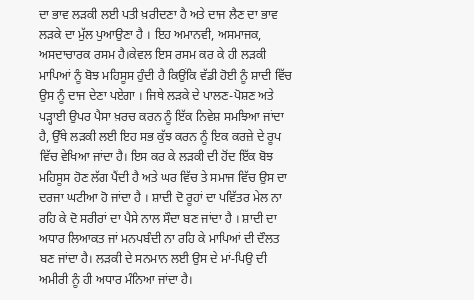ਦਾ ਭਾਵ ਲੜਕੀ ਲਈ ਪਤੀ ਖ਼ਰੀਦਣਾ ਹੈ ਅਤੇ ਦਾਜ ਲੈਣ ਦਾ ਭਾਵ ਲੜਕੇ ਦਾ ਮੁੱਲ ਪੁਆਉਣਾ ਹੈ । ਇਹ ਅਮਾਨਵੀ, ਅਸਮਾਜਕ, ਅਸਦਾਚਾਰਕ ਰਸਮ ਹੈ।ਕੇਵਲ ਇਸ ਰਸਮ ਕਰ ਕੇ ਹੀ ਲੜਕੀ ਮਾਪਿਆਂ ਨੂੰ ਬੋਝ ਮਹਿਸੂਸ ਹੁੰਦੀ ਹੈ ਕਿਉਂਕਿ ਵੱਡੀ ਹੋਈ ਨੂੰ ਸ਼ਾਦੀ ਵਿੱਚ ਉਸ ਨੂੰ ਦਾਜ ਦੇਣਾ ਪਏਗਾ । ਜਿਥੇ ਲੜਕੇ ਦੇ ਪਾਲਣ-ਪੋਸ਼ਣ ਅਤੇ ਪੜ੍ਹਾਈ ਉਪਰ ਪੈਸਾ ਖ਼ਰਚ ਕਰਨ ਨੂੰ ਇੱਕ ਨਿਵੇਸ਼ ਸਮਝਿਆ ਜਾਂਦਾ ਹੈ, ਉੱਥੇ ਲੜਕੀ ਲਈ ਇਹ ਸਭ ਕੁੱਝ ਕਰਨ ਨੂੰ ਇਕ ਕਰਜ਼ੇ ਦੇ ਰੂਪ ਵਿੱਚ ਵੇਖਿਆ ਜਾਂਦਾ ਹੈ। ਇਸ ਕਰ ਕੇ ਲੜਕੀ ਦੀ ਹੋਂਦ ਇੱਕ ਬੋਝ ਮਹਿਸੂਸ ਹੋਣ ਲੱਗ ਪੈਂਦੀ ਹੈ ਅਤੇ ਘਰ ਵਿੱਚ ਤੇ ਸਮਾਜ ਵਿੱਚ ਉਸ ਦਾ ਦਰਜਾ ਘਟੀਆ ਹੋ ਜਾਂਦਾ ਹੈ । ਸ਼ਾਦੀ ਦੋ ਰੂਹਾਂ ਦਾ ਪਵਿੱਤਰ ਮੇਲ ਨਾ ਰਹਿ ਕੇ ਦੋ ਸਰੀਰਾਂ ਦਾ ਪੈਸੇ ਨਾਲ ਸੌਦਾ ਬਣ ਜਾਂਦਾ ਹੈ । ਸ਼ਾਦੀ ਦਾ ਅਧਾਰ ਲਿਆਕਤ ਜਾਂ ਮਨਪਬੰਦੀ ਨਾ ਰਹਿ ਕੇ ਮਾਪਿਆਂ ਦੀ ਦੌਲਤ ਬਣ ਜਾਂਦਾ ਹੈ। ਲੜਕੀ ਦੇ ਸਨਮਾਨ ਲਈ ਉਸ ਦੇ ਮਾਂ-ਪਿਉ ਦੀ ਅਮੀਰੀ ਨੂੰ ਹੀ ਅਧਾਰ ਮੰਨਿਆ ਜਾਂਦਾ ਹੈ।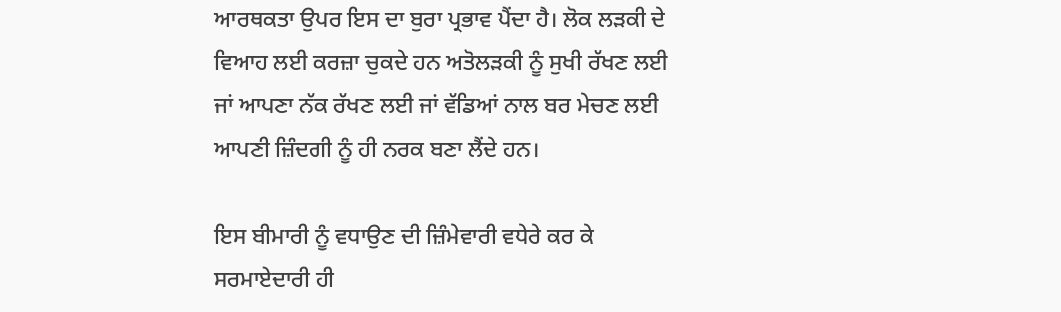ਆਰਥਕਤਾ ਉਪਰ ਇਸ ਦਾ ਬੁਰਾ ਪ੍ਰਭਾਵ ਪੈਂਦਾ ਹੈ। ਲੋਕ ਲੜਕੀ ਦੇ ਵਿਆਹ ਲਈ ਕਰਜ਼ਾ ਚੁਕਦੇ ਹਨ ਅਤੋਲੜਕੀ ਨੂੰ ਸੁਖੀ ਰੱਖਣ ਲਈ ਜਾਂ ਆਪਣਾ ਨੱਕ ਰੱਖਣ ਲਈ ਜਾਂ ਵੱਡਿਆਂ ਨਾਲ ਬਰ ਮੇਚਣ ਲਈ ਆਪਣੀ ਜ਼ਿੰਦਗੀ ਨੂੰ ਹੀ ਨਰਕ ਬਣਾ ਲੈਂਦੇ ਹਨ।

ਇਸ ਬੀਮਾਰੀ ਨੂੰ ਵਧਾਉਣ ਦੀ ਜ਼ਿੰਮੇਵਾਰੀ ਵਧੇਰੇ ਕਰ ਕੇ ਸਰਮਾਏਦਾਰੀ ਹੀ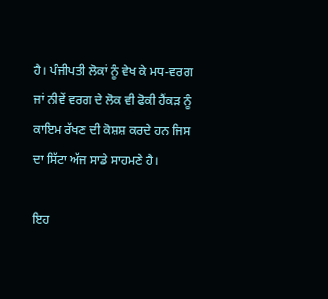ਹੈ। ਪੰਜੀਪਤੀ ਲੋਕਾਂ ਨੂੰ ਵੇਖ ਕੇ ਮਧ-ਵਰਗ ਜਾਂ ਨੀਵੇਂ ਵਰਗ ਦੇ ਲੋਕ ਵੀ ਫੋਕੀ ਹੈਂਕੜ ਨੂੰ ਕਾਇਮ ਰੱਖਣ ਦੀ ਕੋਸ਼ਸ਼ ਕਰਦੇ ਹਨ ਜਿਸ ਦਾ ਸਿੱਟਾ ਅੱਜ ਸਾਡੇ ਸਾਹਮਣੇ ਹੈ।

ਇਹ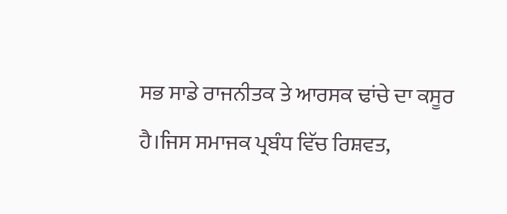ਸਭ ਸਾਡੇ ਰਾਜਨੀਤਕ ਤੇ ਆਰਸਕ ਢਾਂਚੇ ਦਾ ਕਸੂਰ ਹੈ।ਜਿਸ ਸਮਾਜਕ ਪ੍ਰਬੰਧ ਵਿੱਚ ਰਿਸ਼ਵਤ,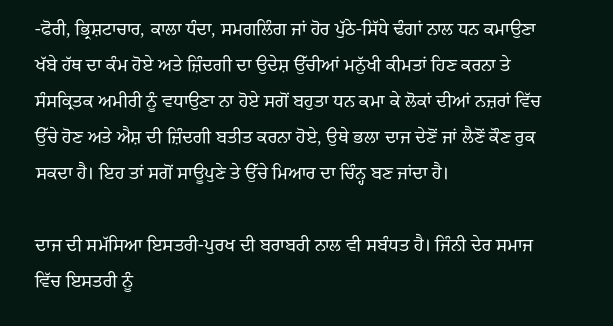-ਫੋਰੀ, ਭ੍ਰਿਸ਼ਟਾਚਾਰ, ਕਾਲਾ ਧੰਦਾ, ਸਮਗਲਿੰਗ ਜਾਂ ਹੋਰ ਪੁੱਠੇ-ਸਿੱਧੇ ਢੰਗਾਂ ਨਾਲ ਧਨ ਕਮਾਉਣਾ ਖੱਬੇ ਹੱਥ ਦਾ ਕੰਮ ਹੋਏ ਅਤੇ ਜ਼ਿੰਦਗੀ ਦਾ ਉਦੇਸ਼ ਉੱਚੀਆਂ ਮਨੁੱਖੀ ਕੀਮਤਾਂ ਹਿਣ ਕਰਨਾ ਤੇ ਸੰਸਕ੍ਰਿਤਕ ਅਮੀਰੀ ਨੂੰ ਵਧਾਉਣਾ ਨਾ ਹੋਏ ਸਗੋਂ ਬਹੁਤਾ ਧਨ ਕਮਾ ਕੇ ਲੋਕਾਂ ਦੀਆਂ ਨਜ਼ਰਾਂ ਵਿੱਚ ਉੱਚੇ ਹੋਣ ਅਤੇ ਐਸ਼ ਦੀ ਜ਼ਿੰਦਗੀ ਬਤੀਤ ਕਰਨਾ ਹੋਏ, ਉਥੇ ਭਲਾ ਦਾਜ ਦੇਣੋਂ ਜਾਂ ਲੈਣੋਂ ਕੌਣ ਰੁਕ ਸਕਦਾ ਹੈ। ਇਹ ਤਾਂ ਸਗੋਂ ਸਾਊਪੁਣੇ ਤੇ ਉੱਚੇ ਮਿਆਰ ਦਾ ਚਿੰਨ੍ਹ ਬਣ ਜਾਂਦਾ ਹੈ।

ਦਾਜ ਦੀ ਸਮੱਸਿਆ ਇਸਤਰੀ-ਪੁਰਖ ਦੀ ਬਰਾਬਰੀ ਨਾਲ ਵੀ ਸਬੰਧਤ ਹੈ। ਜਿੰਨੀ ਦੇਰ ਸਮਾਜ ਵਿੱਚ ਇਸਤਰੀ ਨੂੰ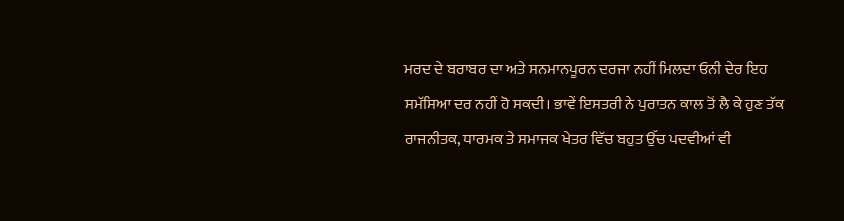ਮਰਦ ਦੇ ਬਰਾਬਰ ਦਾ ਅਤੇ ਸਨਮਾਨਪੂਰਨ ਦਰਜਾ ਨਹੀਂ ਮਿਲਦਾ ਓਨੀ ਦੇਰ ਇਹ ਸਮੱਸਿਆ ਦਰ ਨਹੀਂ ਹੋ ਸਕਦੀ। ਭਾਵੇਂ ਇਸਤਰੀ ਨੇ ਪੁਰਾਤਨ ਕਾਲ ਤੋਂ ਲੈ ਕੇ ਹੁਣ ਤੱਕ ਰਾਜਨੀਤਕ, ਧਾਰਮਕ ਤੇ ਸਮਾਜਕ ਖੇਤਰ ਵਿੱਚ ਬਹੁਤ ਉੱਚ ਪਦਵੀਆਂ ਵੀ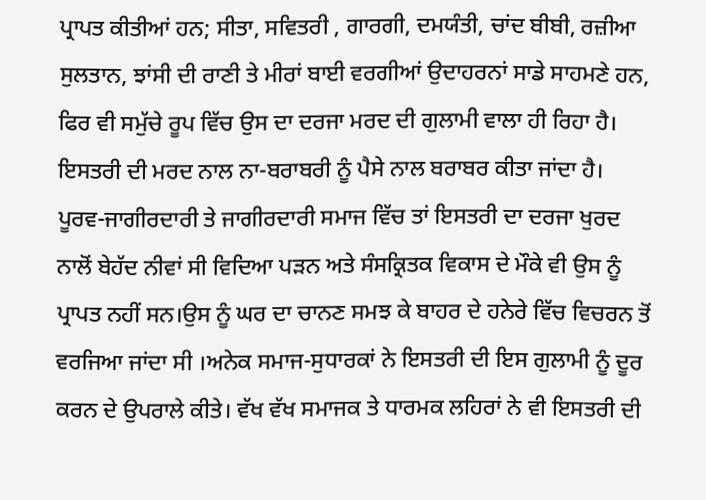ਪ੍ਰਾਪਤ ਕੀਤੀਆਂ ਹਨ; ਸੀਤਾ, ਸਵਿਤਰੀ , ਗਾਰਗੀ, ਦਮਯੰਤੀ, ਚਾਂਦ ਬੀਬੀ, ਰਜ਼ੀਆ ਸੁਲਤਾਨ, ਝਾਂਸੀ ਦੀ ਰਾਣੀ ਤੇ ਮੀਰਾਂ ਬਾਈ ਵਰਗੀਆਂ ਉਦਾਹਰਨਾਂ ਸਾਡੇ ਸਾਹਮਣੇ ਹਨ, ਫਿਰ ਵੀ ਸਮੁੱਚੇ ਰੂਪ ਵਿੱਚ ਉਸ ਦਾ ਦਰਜਾ ਮਰਦ ਦੀ ਗੁਲਾਮੀ ਵਾਲਾ ਹੀ ਰਿਹਾ ਹੈ। ਇਸਤਰੀ ਦੀ ਮਰਦ ਨਾਲ ਨਾ-ਬਰਾਬਰੀ ਨੂੰ ਪੈਸੇ ਨਾਲ ਬਰਾਬਰ ਕੀਤਾ ਜਾਂਦਾ ਹੈ। ਪੂਰਵ-ਜਾਗੀਰਦਾਰੀ ਤੇ ਜਾਗੀਰਦਾਰੀ ਸਮਾਜ ਵਿੱਚ ਤਾਂ ਇਸਤਰੀ ਦਾ ਦਰਜਾ ਖੁਰਦ ਨਾਲੋਂ ਬੇਹੱਦ ਨੀਵਾਂ ਸੀ ਵਿਦਿਆ ਪੜਨ ਅਤੇ ਸੰਸਕ੍ਰਿਤਕ ਵਿਕਾਸ ਦੇ ਮੌਕੇ ਵੀ ਉਸ ਨੂੰ ਪ੍ਰਾਪਤ ਨਹੀਂ ਸਨ।ਉਸ ਨੂੰ ਘਰ ਦਾ ਚਾਨਣ ਸਮਝ ਕੇ ਬਾਹਰ ਦੇ ਹਨੇਰੇ ਵਿੱਚ ਵਿਚਰਨ ਤੋਂ ਵਰਜਿਆ ਜਾਂਦਾ ਸੀ ।ਅਨੇਕ ਸਮਾਜ-ਸੁਧਾਰਕਾਂ ਨੇ ਇਸਤਰੀ ਦੀ ਇਸ ਗੁਲਾਮੀ ਨੂੰ ਦੂਰ ਕਰਨ ਦੇ ਉਪਰਾਲੇ ਕੀਤੇ। ਵੱਖ ਵੱਖ ਸਮਾਜਕ ਤੇ ਧਾਰਮਕ ਲਹਿਰਾਂ ਨੇ ਵੀ ਇਸਤਰੀ ਦੀ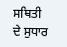ਸਥਿਤੀ ਦੇ ਸੁਧਾਰ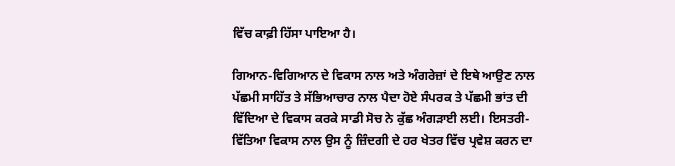ਵਿੱਚ ਕਾਫ਼ੀ ਹਿੱਸਾ ਪਾਇਆ ਹੈ।

ਗਿਆਨ-ਵਿਗਿਆਨ ਦੇ ਵਿਕਾਸ ਨਾਲ ਅਤੇ ਅੰਗਰੇਜ਼ਾਂ ਦੇ ਇਥੇ ਆਉਣ ਨਾਲ ਪੱਛਮੀ ਸਾਹਿੱਤ ਤੇ ਸੱਭਿਆਚਾਰ ਨਾਲ ਪੈਦਾ ਹੋਏ ਸੰਪਰਕ ਤੇ ਪੱਛਮੀ ਭਾਂਤ ਦੀ ਵਿੱਦਿਆ ਦੇ ਵਿਕਾਸ ਕਰਕੇ ਸਾਡੀ ਸੋਚ ਨੇ ਕੁੱਛ ਅੰਗੜਾਈ ਲਈ। ਇਸਤਰੀ-ਵਿੱਤਿਆ ਵਿਕਾਸ ਨਾਲ ਉਸ ਨੂੰ ਜ਼ਿੰਦਗੀ ਦੇ ਹਰ ਖੇਤਰ ਵਿੱਚ ਪ੍ਰਵੇਸ਼ ਕਰਨ ਦਾ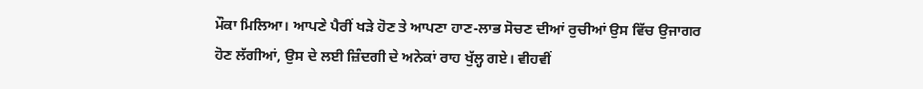ਮੌਕਾ ਮਿਲਿਆ। ਆਪਣੇ ਪੈਰੀਂ ਖੜੇ ਹੋਣ ਤੇ ਆਪਣਾ ਹਾਣ-ਲਾਭ ਸੋਚਣ ਦੀਆਂ ਰੁਚੀਆਂ ਉਸ ਵਿੱਚ ਉਜਾਗਰ ਹੋਣ ਲੱਗੀਆਂ, ਉਸ ਦੇ ਲਈ ਜ਼ਿੰਦਗੀ ਦੇ ਅਨੇਕਾਂ ਰਾਹ ਖੁੱਲ੍ਹ ਗਏ। ਵੀਹਵੀਂ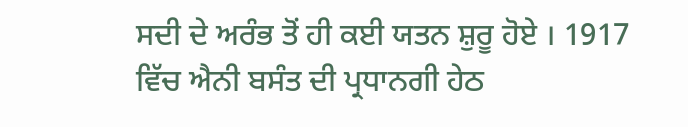ਸਦੀ ਦੇ ਅਰੰਭ ਤੋਂ ਹੀ ਕਈ ਯਤਨ ਸ਼ੁਰੂ ਹੋਏ । 1917 ਵਿੱਚ ਐਨੀ ਬਸੰਤ ਦੀ ਪ੍ਰਧਾਨਗੀ ਹੇਠ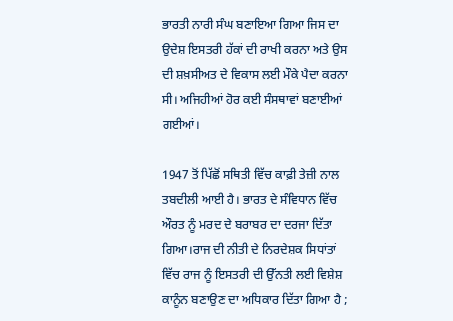ਭਾਰਤੀ ਨਾਰੀ ਸੰਘ ਬਣਾਇਆ ਗਿਆ ਜਿਸ ਦਾ ਉਦੇਸ਼ ਇਸਤਰੀ ਹੱਕਾਂ ਦੀ ਰਾਖੀ ਕਰਨਾ ਅਤੇ ਉਸ ਦੀ ਸ਼ਖ਼ਸੀਅਤ ਦੇ ਵਿਕਾਸ ਲਈ ਮੌਕੇ ਪੈਦਾ ਕਰਨਾ ਸੀ। ਅਜਿਹੀਆਂ ਹੋਰ ਕਈ ਸੰਸਥਾਵਾਂ ਬਣਾਈਆਂ ਗਈਆਂ।

1947 ਤੋਂ ਪਿੱਛੋਂ ਸਥਿਤੀ ਵਿੱਚ ਕਾਫ਼ੀ ਤੇਜ਼ੀ ਨਾਲ ਤਬਦੀਲੀ ਆਈ ਹੈ। ਭਾਰਤ ਦੇ ਸੰਵਿਧਾਨ ਵਿੱਚ ਔਰਤ ਨੂੰ ਮਰਦ ਦੇ ਬਰਾਬਰ ਦਾ ਦਰਜਾ ਦਿੱਤਾ ਗਿਆ।ਰਾਜ ਦੀ ਨੀਤੀ ਦੇ ਨਿਰਦੇਸ਼ਕ ਸਿਧਾਂਤਾਂ ਵਿੱਚ ਰਾਜ ਨੂੰ ਇਸਤਰੀ ਦੀ ਉੱਨਤੀ ਲਈ ਵਿਸ਼ੇਸ਼ ਕਾਨੂੰਨ ਬਣਾਉਣ ਦਾ ਅਧਿਕਾਰ ਦਿੱਤਾ ਗਿਆ ਹੈ ;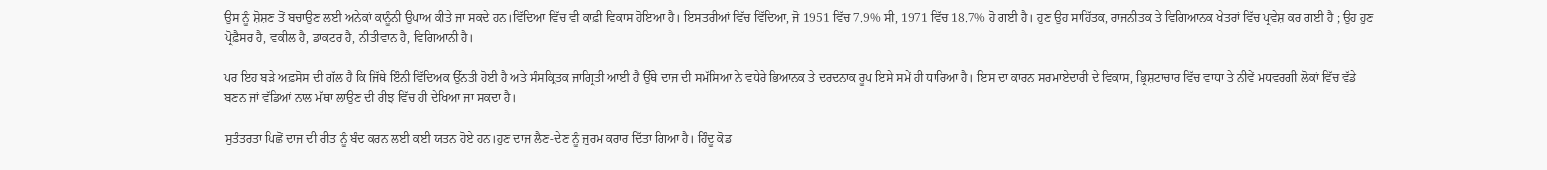ਉਸ ਨੂੰ ਸ਼ੋਸ਼ਣ ਤੋਂ ਬਚਾਉਣ ਲਈ ਅਨੇਕਾਂ ਕਾਨੂੰਨੀ ਉਪਾਅ ਕੀਤੇ ਜਾ ਸਕਦੇ ਹਨ।ਵਿੱਦਿਆ ਵਿੱਚ ਵੀ ਕਾਫ਼ੀ ਵਿਕਾਸ ਹੋਇਆ ਹੈ। ਇਸਤਰੀਆਂ ਵਿੱਚ ਵਿੱਦਿਆ, ਜੋ 1951 ਵਿੱਚ 7.9% ਸੀ, 1971 ਵਿੱਚ 18.7% ਹੋ ਗਈ ਹੈ। ਹੁਣ ਉਹ ਸਾਹਿੱਤਕ, ਰਾਜਨੀਤਕ ਤੇ ਵਿਗਿਆਨਕ ਖੇਤਰਾਂ ਵਿੱਚ ਪ੍ਰਵੇਸ਼ ਕਰ ਗਈ ਹੈ ; ਉਹ ਹੁਣ ਪ੍ਰੋਫ਼ੈਸਰ ਹੈ, ਵਕੀਲ ਹੈ, ਡਾਕਟਰ ਹੈ, ਨੀਤੀਵਾਨ ਹੈ, ਵਿਗਿਆਨੀ ਹੈ।

ਪਰ ਇਹ ਬੜੇ ਅਫ਼ਸੋਸ ਦੀ ਗੱਲ ਹੈ ਕਿ ਜਿੱਥੇ ਇੰਨੀ ਵਿੱਦਿਅਕ ਉੱਨਤੀ ਹੋਈ ਹੈ ਅਤੇ ਸੰਸਕ੍ਰਿਤਕ ਜਾਗ੍ਰਿਤੀ ਆਈ ਹੈ ਉੱਥੇ ਦਾਜ ਦੀ ਸਮੱਸਿਆ ਨੇ ਵਧੇਰੇ ਭਿਆਨਕ ਤੇ ਦਰਦਨਾਕ ਰੂਪ ਇਸੇ ਸਮੇਂ ਹੀ ਧਾਰਿਆ ਹੈ। ਇਸ ਦਾ ਕਾਰਨ ਸਰਮਾਏਦਾਰੀ ਦੇ ਵਿਕਾਸ, ਭ੍ਰਿਸ਼ਟਾਚਾਰ ਵਿੱਚ ਵਾਧਾ ਤੇ ਨੀਵੇਂ ਮਧਵਰਗੀ ਲੋਕਾਂ ਵਿੱਚ ਵੱਡੇ ਬਣਨ ਜਾਂ ਵੱਡਿਆਂ ਨਾਲ ਮੱਥਾ ਲਾਉਣ ਦੀ ਰੀਝ ਵਿੱਚ ਹੀ ਦੇਖਿਆ ਜਾ ਸਕਦਾ ਹੈ।

ਸੁਤੰਤਰਤਾ ਪਿਛੋਂ ਦਾਜ ਦੀ ਰੀਤ ਨੂੰ ਬੰਦ ਕਰਨ ਲਈ ਕਈ ਯਤਨ ਹੋਏ ਹਨ।ਹੁਣ ਦਾਜ ਲੈਣ-ਦੇਣ ਨੂੰ ਜੁਰਮ ਕਰਾਰ ਦਿੱਤਾ ਗਿਆ ਹੈ। ਹਿੰਦੂ ਕੋਡ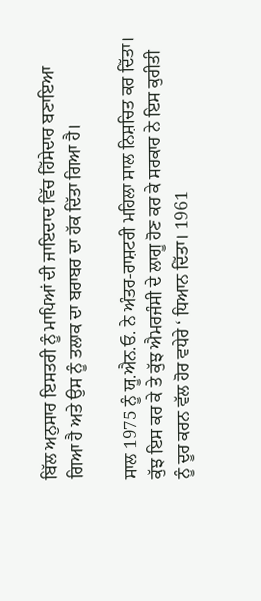ਬਿੱਲ ਅਨੁਸਾਰ ਇਸਤਰੀ ਨੂੰ ਮਾਪਿਆਂ ਦੀ ਜਾਇਦਾਦ ਵਿੱਚ ਹਿੱਸੇਦਾਰ ਬਣਾਇਆ ਗਿਆ ਹੈ ਅਤੇ ਉਸ ਨੂੰ ਤਲਾਕ ਦਾ ਬਰਾਬਰ ਦਾ ਹੱਕ ਦਿੱਤਾ ਗਿਆ ਹੈ।

ਸਾਲ 1975 ਨੂੰ ਯੂ.ਐਨ.ਓ. ਨੇ ਅੰਤਰ-ਰਾਸ਼ਟਰੀ ਮਹਿਲਾ ਸਾਲ ਨਿਸ਼ਚਿਤ ਕਰ ਦਿੱਤਾ। ਕੁੱਝ ਇਸ ਕਰ ਕੇ ਤੇ ਕੁੱਝ ਐਮਰਜੰਸੀ ਦੇ ਲਾਗੂ ਹੋਣ ਕਰ ਕੇ ਸਰਕਾਰ ਨੇ ਇਸ ਕੁਰੀਤੀ ਨੂੰ ਦੂਰ ਕਰਨ ਵੱਲ ਹੋਰ ਵਧੇਰੇ ‘ ਧਿਆਨ ਦਿੱਤਾ। 1961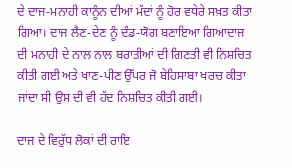ਦੇ ਦਾਜ-ਮਨਾਹੀ ਕਾਨੂੰਨ ਦੀਆਂ ਮੱਦਾਂ ਨੂੰ ਹੋਰ ਵਧੇਰੇ ਸਖ਼ਤ ਕੀਤਾ ਗਿਆ। ਦਾਜ ਲੈਣ-ਦੇਣ ਨੂੰ ਦੰਡ-ਯੋਗ ਬਣਾਇਆ ਗਿਆਦਾਜ ਦੀ ਮਨਾਹੀ ਦੇ ਨਾਲ ਨਾਲ ਬਰਾਤੀਆਂ ਦੀ ਗਿਣਤੀ ਵੀ ਨਿਸ਼ਚਿਤ ਕੀਤੀ ਗਈ ਅਤੇ ਖਾਣ-ਪੀਣ ਉੱਪਰ ਜੋ ਬੇਹਿਸਾਬਾ ਖਰਚ ਕੀਤਾ ਜਾਂਦਾ ਸੀ ਉਸ ਦੀ ਵੀ ਹੱਦ ਨਿਸ਼ਚਿਤ ਕੀਤੀ ਗਈ।

ਦਾਜ ਦੇ ਵਿਰੁੱਧ ਲੋਕਾਂ ਦੀ ਰਾਇ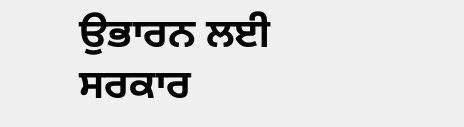ਉਭਾਰਨ ਲਈ ਸਰਕਾਰ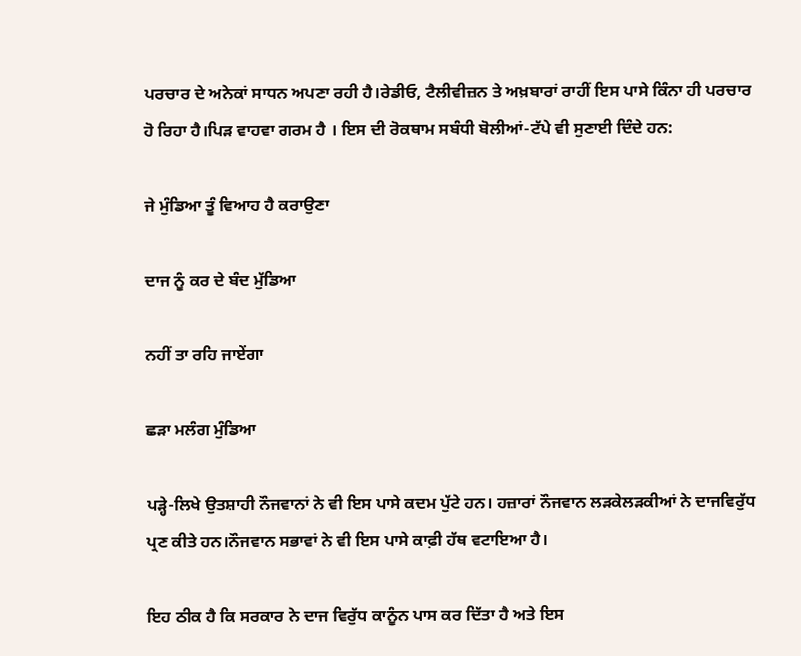ਪਰਚਾਰ ਦੇ ਅਨੇਕਾਂ ਸਾਧਨ ਅਪਣਾ ਰਹੀ ਹੈ।ਰੇਡੀਓ, ਟੈਲੀਵੀਜ਼ਨ ਤੇ ਅਖ਼ਬਾਰਾਂ ਰਾਹੀਂ ਇਸ ਪਾਸੇ ਕਿੰਨਾ ਹੀ ਪਰਚਾਰ ਹੋ ਰਿਹਾ ਹੈ।ਪਿੜ ਵਾਹਵਾ ਗਰਮ ਹੈ । ਇਸ ਦੀ ਰੋਕਥਾਮ ਸਬੰਧੀ ਬੋਲੀਆਂ-ਟੱਪੇ ਵੀ ਸੁਣਾਈ ਦਿੰਦੇ ਹਨ:

ਜੇ ਮੁੰਡਿਆ ਤੂੰ ਵਿਆਹ ਹੈ ਕਰਾਉਣਾ

ਦਾਜ ਨੂੰ ਕਰ ਦੇ ਬੰਦ ਮੁੱਡਿਆ

ਨਹੀਂ ਤਾ ਰਹਿ ਜਾਏਂਗਾ

ਛੜਾ ਮਲੰਗ ਮੁੰਡਿਆ

ਪੜ੍ਹੇ-ਲਿਖੇ ਉਤਸ਼ਾਹੀ ਨੌਜਵਾਨਾਂ ਨੇ ਵੀ ਇਸ ਪਾਸੇ ਕਦਮ ਪੁੱਟੇ ਹਨ। ਹਜ਼ਾਰਾਂ ਨੌਜਵਾਨ ਲੜਕੇਲੜਕੀਆਂ ਨੇ ਦਾਜਵਿਰੁੱਧ ਪ੍ਰਣ ਕੀਤੇ ਹਨ।ਨੌਜਵਾਨ ਸਭਾਵਾਂ ਨੇ ਵੀ ਇਸ ਪਾਸੇ ਕਾਫ਼ੀ ਹੱਥ ਵਟਾਇਆ ਹੈ।

ਇਹ ਠੀਕ ਹੈ ਕਿ ਸਰਕਾਰ ਨੇ ਦਾਜ ਵਿਰੁੱਧ ਕਾਨੂੰਨ ਪਾਸ ਕਰ ਦਿੱਤਾ ਹੈ ਅਤੇ ਇਸ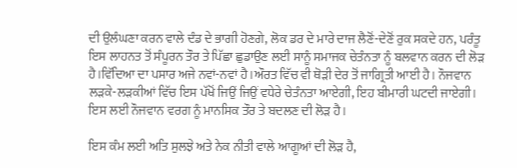ਦੀ ਉਲੰਘਣਾ ਕਰਨ ਵਾਲੇ ਦੰਡ ਦੇ ਭਾਗੀ ਹੋਣਗੇ, ਲੋਕ ਡਰ ਦੇ ਮਾਰੇ ਦਾਜ ਲੈਣੋਂ-ਦੇਣੋਂ ਰੁਕ ਸਕਦੇ ਹਨ, ਪਰੰਤੂ ਇਸ ਲਾਹਨਤ ਤੋਂ ਸੰਪੂਰਨ ਤੌਰ ਤੇ ਪਿੱਛਾ ਛੁਡਾਉਣ ਲਈ ਸਾਨੂੰ ਸਮਾਜਕ ਚੇਤੰਨਤਾ ਨੂੰ ਬਲਵਾਨ ਕਰਨ ਦੀ ਲੋੜ ਹੈ।ਵਿੱਦਿਆ ਦਾ ਪਸਾਰ ਅਜੇ ਨਵਾਂ-ਨਵਾਂ ਹੈ।ਔਰਤ ਵਿੱਚ ਵੀ ਥੋੜੀ ਦੇਰ ਤੋਂ ਜਾਗ੍ਰਿਤੀ ਆਈ ਹੈ। ਨੌਜਵਾਨ ਲੜਕੇ-ਲੜਕੀਆਂ ਵਿੱਚ ਇਸ ਪੱਖੋਂ ਜਿਉਂ ਜਿਉਂ ਵਧੇਰੇ ਚੇਤੰਨਤਾ ਆਏਗੀ, ਇਹ ਬੀਮਾਰੀ ਘਟਦੀ ਜਾਏਗੀ। ਇਸ ਲਈ ਨੌਜਵਾਨ ਵਰਗ ਨੂੰ ਮਾਨਸਿਕ ਤੌਰ ਤੇ ਬਦਲਣ ਦੀ ਲੋੜ ਹੈ।

ਇਸ ਕੰਮ ਲਈ ਅਤਿ ਸੁਲਝੇ ਅਤੇ ਨੇਕ ਨੀਤੀ ਵਾਲੇ ਆਗੂਆਂ ਦੀ ਲੋੜ ਹੈ,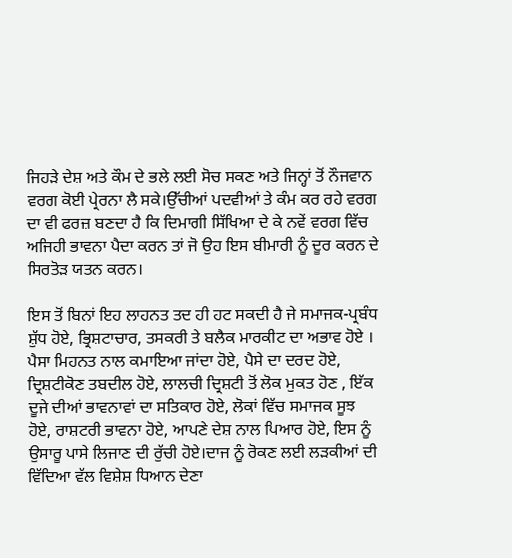ਜਿਹੜੇ ਦੇਸ਼ ਅਤੇ ਕੌਮ ਦੇ ਭਲੇ ਲਈ ਸੋਚ ਸਕਣ ਅਤੇ ਜਿਨ੍ਹਾਂ ਤੋਂ ਨੌਜਵਾਨ ਵਰਗ ਕੋਈ ਪ੍ਰੇਰਨਾ ਲੈ ਸਕੇ।ਉੱਚੀਆਂ ਪਦਵੀਆਂ ਤੇ ਕੰਮ ਕਰ ਰਹੇ ਵਰਗ ਦਾ ਵੀ ਫਰਜ਼ ਬਣਦਾ ਹੈ ਕਿ ਦਿਮਾਗੀ ਸਿੱਖਿਆ ਦੇ ਕੇ ਨਵੇਂ ਵਰਗ ਵਿੱਚ ਅਜਿਹੀ ਭਾਵਨਾ ਪੈਦਾ ਕਰਨ ਤਾਂ ਜੋ ਉਹ ਇਸ ਬੀਮਾਰੀ ਨੂੰ ਦੂਰ ਕਰਨ ਦੇ ਸਿਰਤੋੜ ਯਤਨ ਕਰਨ।

ਇਸ ਤੋਂ ਬਿਨਾਂ ਇਹ ਲਾਹਨਤ ਤਦ ਹੀ ਹਟ ਸਕਦੀ ਹੈ ਜੇ ਸਮਾਜਕ-ਪ੍ਰਬੰਧ ਸ਼ੁੱਧ ਹੋਏ, ਭ੍ਰਿਸ਼ਟਾਚਾਰ, ਤਸਕਰੀ ਤੇ ਬਲੈਕ ਮਾਰਕੀਟ ਦਾ ਅਭਾਵ ਹੋਏ । ਪੈਸਾ ਮਿਹਨਤ ਨਾਲ ਕਮਾਇਆ ਜਾਂਦਾ ਹੋਏ, ਪੈਸੇ ਦਾ ਦਰਦ ਹੋਏ, ਦ੍ਰਿਸ਼ਟੀਕੋਣ ਤਬਦੀਲ ਹੋਏ, ਲਾਲਚੀ ਦ੍ਰਿਸ਼ਟੀ ਤੋਂ ਲੋਕ ਮੁਕਤ ਹੋਣ , ਇੱਕ ਦੂਜੇ ਦੀਆਂ ਭਾਵਨਾਵਾਂ ਦਾ ਸਤਿਕਾਰ ਹੋਏ, ਲੋਕਾਂ ਵਿੱਚ ਸਮਾਜਕ ਸੂਝ ਹੋਏ, ਰਾਸ਼ਟਰੀ ਭਾਵਨਾ ਹੋਏ, ਆਪਣੇ ਦੇਸ਼ ਨਾਲ ਪਿਆਰ ਹੋਏ, ਇਸ ਨੂੰ ਉਸਾਰੂ ਪਾਸੇ ਲਿਜਾਣ ਦੀ ਰੁੱਚੀ ਹੋਏ।ਦਾਜ ਨੂੰ ਰੋਕਣ ਲਈ ਲੜਕੀਆਂ ਦੀ ਵਿੱਦਿਆ ਵੱਲ ਵਿਸ਼ੇਸ਼ ਧਿਆਨ ਦੇਣਾ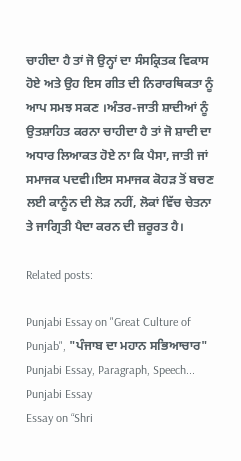ਚਾਹੀਦਾ ਹੈ ਤਾਂ ਜੋ ਉਨ੍ਹਾਂ ਦਾ ਸੰਸਕ੍ਰਿਤਕ ਵਿਕਾਸ ਹੋਏ ਅਤੇ ਉਹ ਇਸ ਗੀਤ ਦੀ ਨਿਰਾਰਥਿਕਤਾ ਨੂੰ ਆਪ ਸਮਝ ਸਕਣ ।ਅੰਤਰ-ਜਾਤੀ ਸ਼ਾਦੀਆਂ ਨੂੰ ਉਤਸ਼ਾਹਿਤ ਕਰਨਾ ਚਾਹੀਦਾ ਹੈ ਤਾਂ ਜੋ ਸ਼ਾਦੀ ਦਾ ਅਧਾਰ ਲਿਆਕਤ ਹੋਏ ਨਾ ਕਿ ਪੈਸਾ, ਜਾਤੀ ਜਾਂ ਸਮਾਜਕ ਪਦਵੀ।ਇਸ ਸਮਾਜਕ ਕੋਹੜ ਤੋਂ ਬਚਣ ਲਈ ਕਾਨੂੰਨ ਦੀ ਲੋੜ ਨਹੀਂ, ਲੋਕਾਂ ਵਿੱਚ ਚੇਤਨਾ ਤੇ ਜਾਗ੍ਰਿਤੀ ਪੈਦਾ ਕਰਨ ਦੀ ਜ਼ਰੂਰਤ ਹੈ।

Related posts:

Punjabi Essay on "Great Culture of Punjab", "ਪੰਜਾਬ ਦਾ ਮਹਾਨ ਸਭਿਆਚਾਰ" Punjabi Essay, Paragraph, Speech...
Punjabi Essay
Essay on “Shri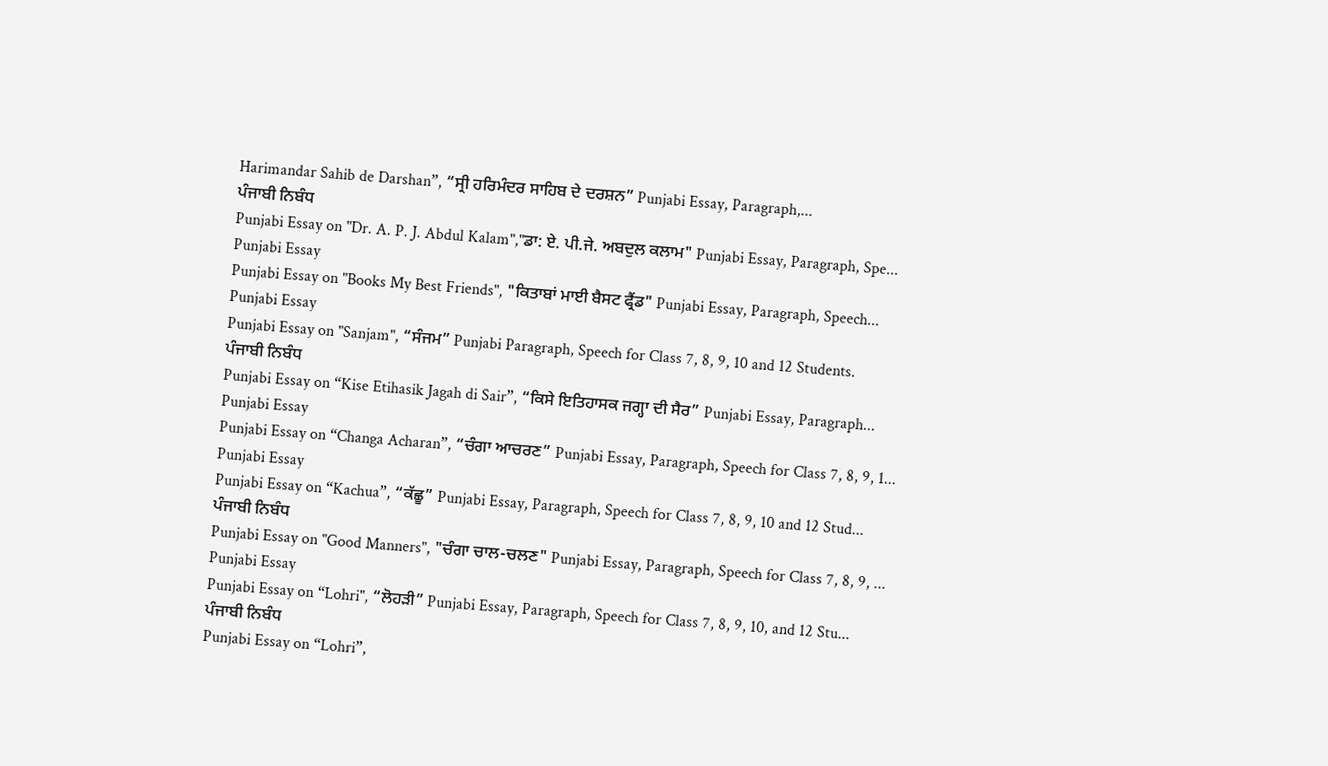Harimandar Sahib de Darshan”, “ਸ੍ਰੀ ਹਰਿਮੰਦਰ ਸਾਹਿਬ ਦੇ ਦਰਸ਼ਨ” Punjabi Essay, Paragraph,...
ਪੰਜਾਬੀ ਨਿਬੰਧ
Punjabi Essay on "Dr. A. P. J. Abdul Kalam","ਡਾ: ਏ. ਪੀ.ਜੇ. ਅਬਦੁਲ ਕਲਾਮ" Punjabi Essay, Paragraph, Spe...
Punjabi Essay
Punjabi Essay on "Books My Best Friends", "ਕਿਤਾਬਾਂ ਮਾਈ ਬੈਸਟ ਫ੍ਰੈਂਡ" Punjabi Essay, Paragraph, Speech...
Punjabi Essay
Punjabi Essay on "Sanjam", “ਸੰਜਮ” Punjabi Paragraph, Speech for Class 7, 8, 9, 10 and 12 Students.
ਪੰਜਾਬੀ ਨਿਬੰਧ
Punjabi Essay on “Kise Etihasik Jagah di Sair”, “ਕਿਸੇ ਇਤਿਹਾਸਕ ਜਗ੍ਹਾ ਦੀ ਸੈਰ” Punjabi Essay, Paragraph...
Punjabi Essay
Punjabi Essay on “Changa Acharan”, “ਚੰਗਾ ਆਚਰਣ” Punjabi Essay, Paragraph, Speech for Class 7, 8, 9, 1...
Punjabi Essay
Punjabi Essay on “Kachua”, “ਕੱਛੂ” Punjabi Essay, Paragraph, Speech for Class 7, 8, 9, 10 and 12 Stud...
ਪੰਜਾਬੀ ਨਿਬੰਧ
Punjabi Essay on "Good Manners", "ਚੰਗਾ ਚਾਲ-ਚਲਣ" Punjabi Essay, Paragraph, Speech for Class 7, 8, 9, ...
Punjabi Essay
Punjabi Essay on “Lohri", “ਲੋਹੜੀ” Punjabi Essay, Paragraph, Speech for Class 7, 8, 9, 10, and 12 Stu...
ਪੰਜਾਬੀ ਨਿਬੰਧ
Punjabi Essay on “Lohri”,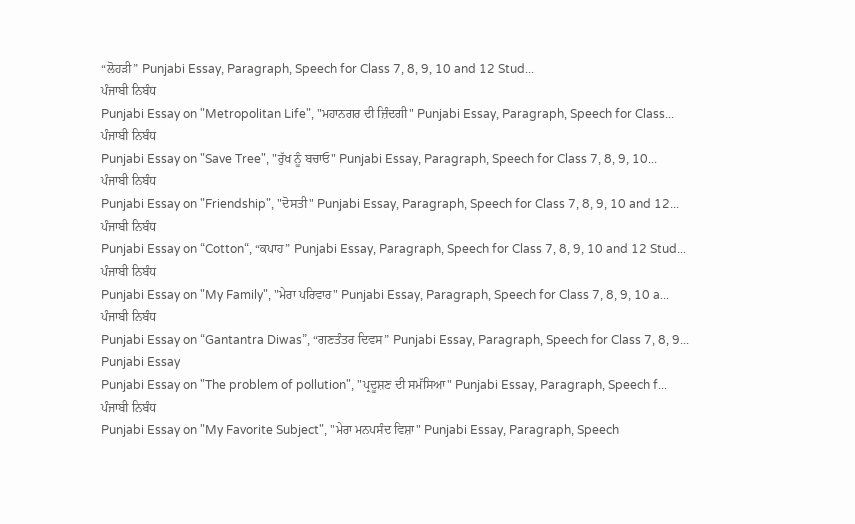“ਲੋਹੜੀ” Punjabi Essay, Paragraph, Speech for Class 7, 8, 9, 10 and 12 Stud...
ਪੰਜਾਬੀ ਨਿਬੰਧ
Punjabi Essay on "Metropolitan Life", "ਮਹਾਨਗਰ ਦੀ ਜ਼ਿੰਦਗੀ" Punjabi Essay, Paragraph, Speech for Class...
ਪੰਜਾਬੀ ਨਿਬੰਧ
Punjabi Essay on "Save Tree", "ਰੁੱਖ ਨੂੰ ਬਚਾਓ" Punjabi Essay, Paragraph, Speech for Class 7, 8, 9, 10...
ਪੰਜਾਬੀ ਨਿਬੰਧ
Punjabi Essay on "Friendship", "ਦੋਸਤੀ" Punjabi Essay, Paragraph, Speech for Class 7, 8, 9, 10 and 12...
ਪੰਜਾਬੀ ਨਿਬੰਧ
Punjabi Essay on “Cotton“, “ਕਪਾਹ” Punjabi Essay, Paragraph, Speech for Class 7, 8, 9, 10 and 12 Stud...
ਪੰਜਾਬੀ ਨਿਬੰਧ
Punjabi Essay on "My Family", "ਮੇਰਾ ਪਰਿਵਾਰ" Punjabi Essay, Paragraph, Speech for Class 7, 8, 9, 10 a...
ਪੰਜਾਬੀ ਨਿਬੰਧ
Punjabi Essay on “Gantantra Diwas”, “ਗਣਤੰਤਰ ਦਿਵਸ” Punjabi Essay, Paragraph, Speech for Class 7, 8, 9...
Punjabi Essay
Punjabi Essay on "The problem of pollution", "ਪ੍ਰਦੂਸ਼ਣ ਦੀ ਸਮੱਸਿਆ" Punjabi Essay, Paragraph, Speech f...
ਪੰਜਾਬੀ ਨਿਬੰਧ
Punjabi Essay on "My Favorite Subject", "ਮੇਰਾ ਮਨਪਸੰਦ ਵਿਸ਼ਾ" Punjabi Essay, Paragraph, Speech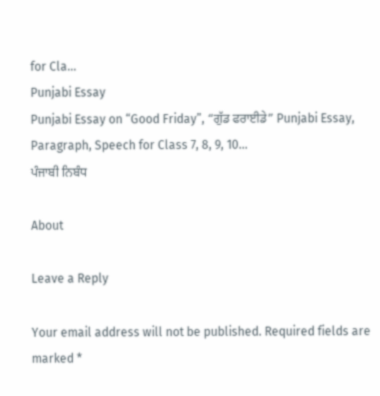for Cla...
Punjabi Essay
Punjabi Essay on “Good Friday”, “ਗੁੱਡ ਫਰਾਈਡੇ” Punjabi Essay, Paragraph, Speech for Class 7, 8, 9, 10...
ਪੰਜਾਬੀ ਨਿਬੰਧ

About

Leave a Reply

Your email address will not be published. Required fields are marked *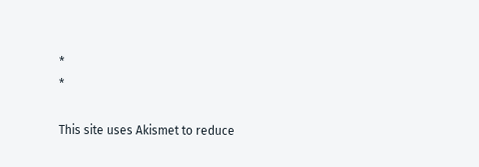*
*

This site uses Akismet to reduce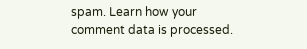spam. Learn how your comment data is processed.